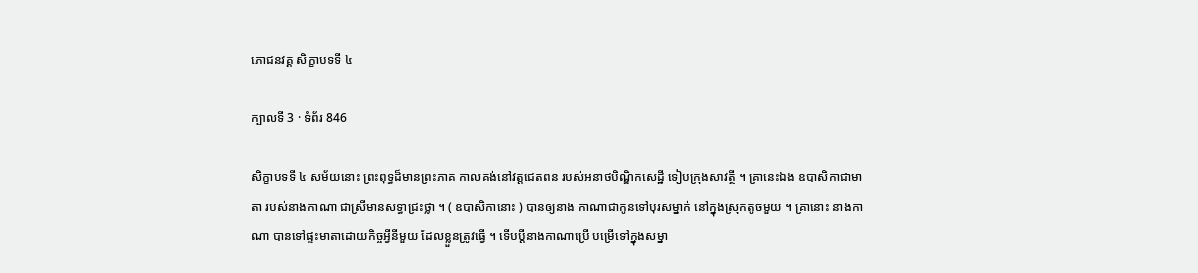ភោជនវគ្គ សិក្ខាបទទី ៤

ក្បាលទី 3 · ទំព័រ 846

សិក្ខាបទទី ៤ សម័យនោះ ព្រះពុទ្ធដ៏មានព្រះភាគ កាលគង់នៅវត្តជេតពន របស់អនាថបិណ្ឌិកសេដ្ឋី ទៀបក្រុងសាវត្ថី ។ គ្រានេះឯង ឧបាសិកាជាមាតា របស់នាងកាណា ជាស្រីមានសទ្ធាជ្រះថ្លា ។ ( ឧបាសិកានោះ ) បានឲ្យនាង កាណាជាកូនទៅបុរសម្នាក់ នៅក្នុងស្រុកតូចមួយ ។ គ្រានោះ នាងកាណា បានទៅផ្ទះមាតាដោយកិច្ចអ្វីនីមួយ ដែលខ្លួនត្រូវធ្វើ ។ ទើបប្តីនាងកាណាប្រើ បម្រើទៅក្នុងសម្នា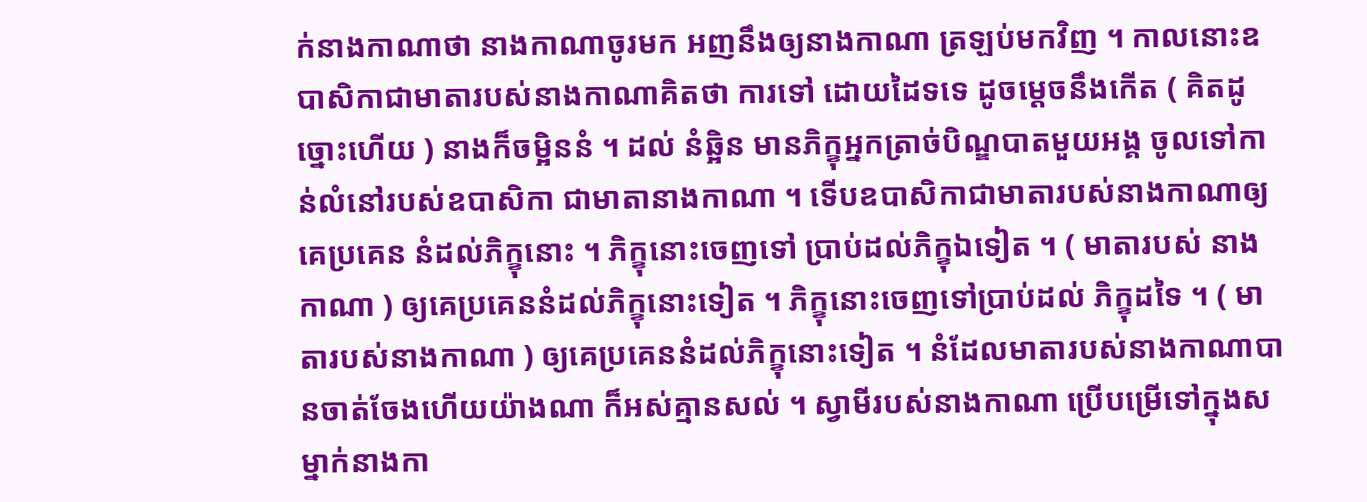ក់នាងកាណាថា នាងកាណាចូរមក អញនឹងឲ្យនាងកាណា ត្រឡប់មកវិញ ។ កាលនោះឧបាសិកាជាមាតារបស់នាងកាណាគិតថា ការទៅ ដោយដៃទទេ ដូចម្តេចនឹងកើត ( គិតដូច្នោះហើយ ) នាងក៏ចម្អិននំ ។ ដល់ នំឆ្អិន មានភិក្ខុអ្នកត្រាច់បិណ្ឌបាតមួយអង្គ ចូលទៅកាន់លំនៅរបស់ឧបាសិកា ជាមាតានាងកាណា ។ ទើបឧបាសិកាជាមាតារបស់នាងកាណាឲ្យគេប្រគេន នំដល់ភិក្ខុនោះ ។ ភិក្ខុនោះចេញទៅ ប្រាប់ដល់ភិក្ខុឯទៀត ។ ( មាតារបស់ នាងកាណា ) ឲ្យគេប្រគេននំដល់ភិក្ខុនោះទៀត ។ ភិក្ខុនោះចេញទៅប្រាប់ដល់ ភិក្ខុដទៃ ។ ( មាតារបស់នាងកាណា ) ឲ្យគេប្រគេននំដល់ភិក្ខុនោះទៀត ។ នំដែលមាតារបស់នាងកាណាបានចាត់ចែងហើយយ៉ាងណា ក៏អស់គ្មានសល់ ។ ស្វាមីរបស់នាងកាណា ប្រើបម្រើទៅក្នុងសម្នាក់នាងកា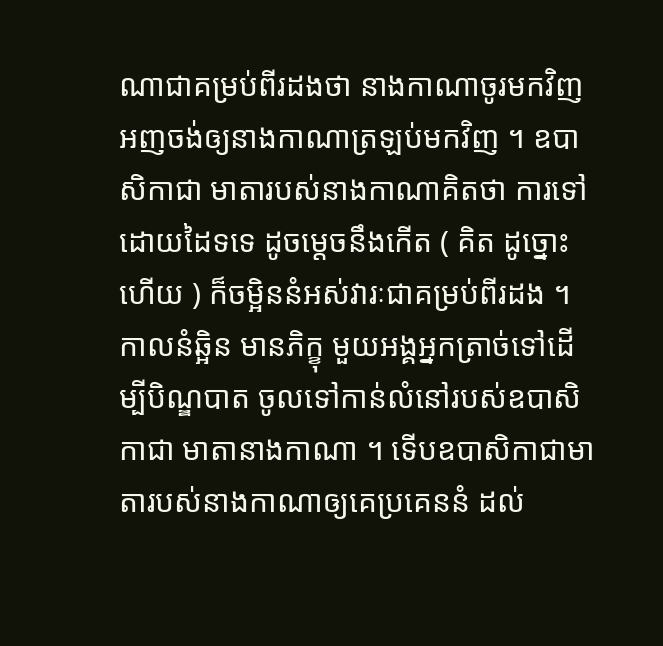ណាជាគម្រប់ពីរដងថា នាងកាណាចូរមកវិញ អញចង់ឲ្យនាងកាណាត្រឡប់មកវិញ ។ ឧបាសិកាជា មាតារបស់នាងកាណាគិតថា ការទៅដោយដៃទទេ ដូចម្តេចនឹងកើត ( គិត ដូច្នោះហើយ ) ក៏ចម្អិននំអស់វារៈជាគម្រប់ពីរដង ។ កាលនំឆ្អិន មានភិក្ខុ មួយអង្គអ្នកត្រាច់ទៅដើម្បីបិណ្ឌបាត ចូលទៅកាន់លំនៅរបស់ឧបាសិកាជា មាតានាងកាណា ។ ទើបឧបាសិកាជាមាតារបស់នាងកាណាឲ្យគេប្រគេននំ ដល់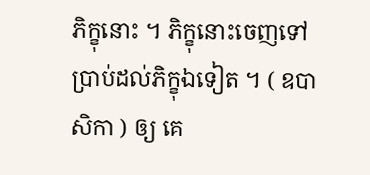ភិក្ខុនោះ ។ ភិក្ខុនោះចេញទៅប្រាប់ដល់ភិក្ខុឯទៀត ។ ( ឧបាសិកា ) ឲ្យ គេ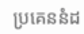ប្រគេននំដ